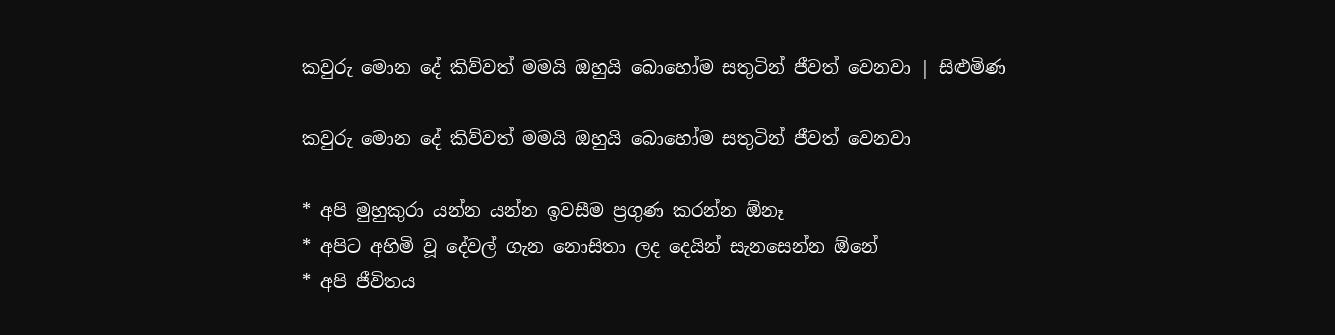කවුරු මොන දේ කිව්වත් මමයි ඔහුයි බොහෝම සතුටින් ජීවත් වෙනවා | සිළුමිණ

කවුරු මොන දේ කිව්වත් මමයි ඔහුයි බොහෝම සතුටින් ජීවත් වෙනවා

* අපි මුහුකුරා යන්න යන්න ඉවසීම ප්‍රගුණ කරන්න ඕනෑ
* අපිට අහිමි වූ දේවල් ගැන නොසිතා ලද දෙයින් සැනසෙන්න ඕනේ
* අපි ජීවිතය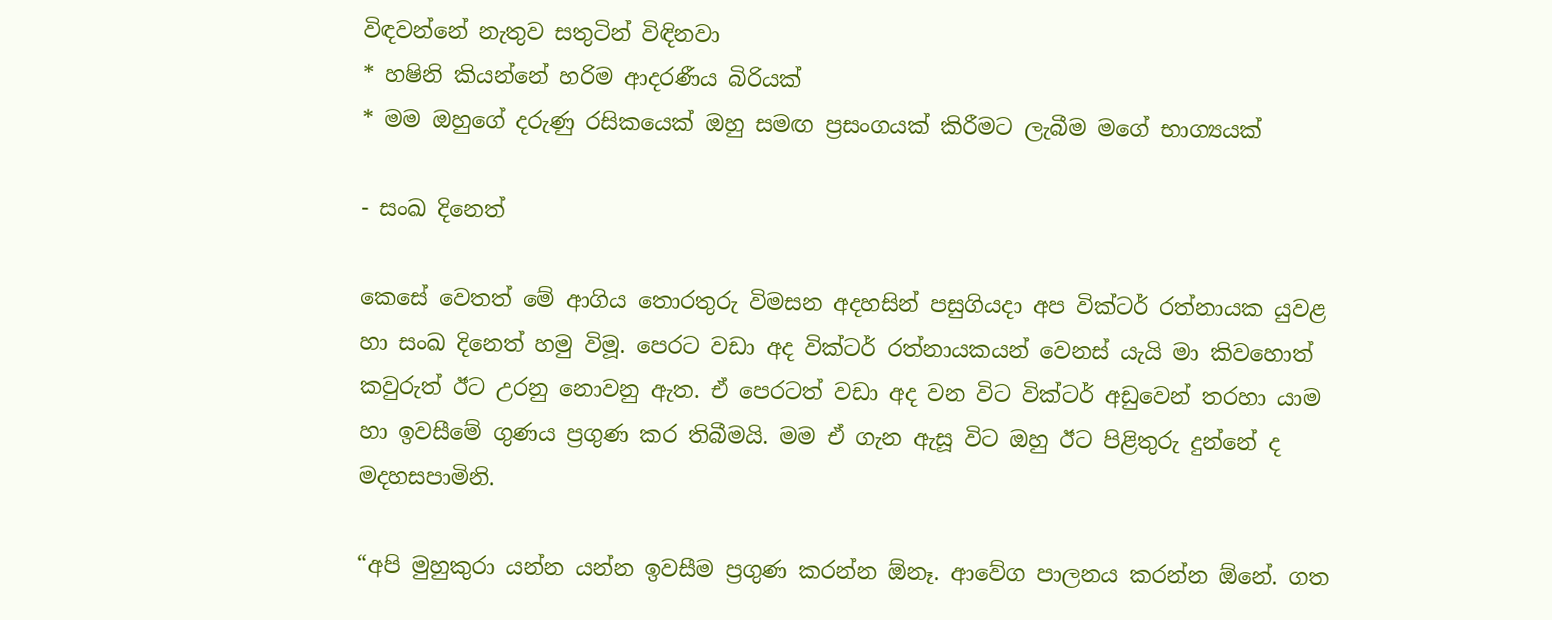විඳවන්නේ නැතුව සතුටින් විඳිනවා
* හෂිනි කියන්නේ හරිම ආදරණීය බිරියක්
* මම ඔහුගේ දරුණු රසිකයෙක් ඔහු සමඟ ප්‍රසංගයක් කිරීමට ලැබීම මගේ භාග්‍යයක්

- සංඛ දිනෙත්

කෙසේ වෙතත් මේ ආගිය තොරතුරු විමසන අදහසින් පසුගියදා අප වික්ටර් රත්නායක යුවළ හා සංඛ දිනෙත් හමු විමූ. පෙරට වඩා අද වික්ටර් රත්නායකයන් වෙනස් යැයි මා කිවහොත් කවුරුත් ඊට උරනු නොවනු ඇත. ඒ පෙරටත් වඩා අද වන විට වික්ටර් අඩුවෙන් තරහා යාම හා ඉවසීමේ ගුණය ප්‍රගුණ කර තිබීමයි. මම ඒ ගැන ඇසූ විට ඔහු ඊට පිළිතුරු දුන්නේ ද මදහසපාමිනි.

“අපි මුහුකුරා යන්න යන්න ඉවසීම ප්‍රගුණ කරන්න ඕනෑ. ආවේග පාලනය කරන්න ඕනේ. ගත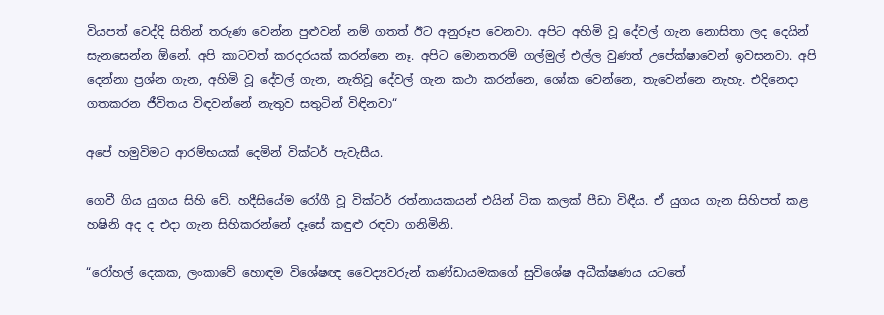වියපත් වෙද්දි සිතින් තරුණ වෙන්න පුළුවන් නම් ගතත් ඊට අනුරූප වෙනවා. අපිට අහිමි වූ දේවල් ගැන නොසිතා ලද දෙයින් සැනසෙන්න ඕනේ. අපි කාටවත් කරදරයක් කරන්නෙ නෑ. අපිට මොනතරම් ගල්මුල් එල්ල වුණත් උපේක්ෂාවෙන් ඉවසනවා. අපි දෙන්නා ප්‍රශ්න ගැන, අහිමි වූ දේවල් ගැන, නැතිවූ දේවල් ගැන කථා කරන්නෙ, ශෝක වෙන්නෙ, තැවෙන්නෙ නැහැ. එදිනෙදා ගතකරන ජීවිතය විඳවන්නේ නැතුව සතුටින් විඳිනවා“

අපේ හමුවිමට ආරම්භයක් දෙමින් වික්ටර් පැවැසීය.

ගෙවී ගිය යුගය සිහි වේ. හදීසියේම රෝගී වූ වික්ටර් රත්නායකයන් එයින් ටික කලක් පීඩා විඳීය. ඒ යුගය ගැන සිහිපත් කළ හෂිනි අද ද එදා ගැන සිහිකරන්නේ දෑසේ කඳුළු රඳවා ගනිමිනි.

“රෝහල් දෙකක, ලංකාවේ හොඳම විශේෂඥ වෛද්‍යවරුන් කණ්ඩායමකගේ සුවිශේෂ අධීක්ෂණය යටතේ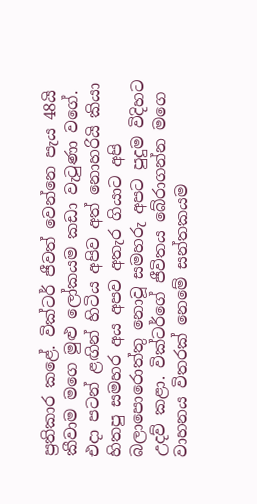ප්‍රතිකාර කළේ. වික්ටර් ජීවත් වෙන්නෙ පැය 48යි කීවාම මගෙ මුළු ලෝකයම කඩා වැටුණා වගේ. එදා පටන් ළඟින් හිටිය අපිව අත් නොහරියි කියා හිතපු සමහර අය අපව අතැර ගියාට අපි බලාපොරොත්තු නොවූ සමහරු අපට පුදුම විදිහට උදව් කළා. වික්ටර්ගේ ජීවිතය බේරාගන්න මගෙ වාහනය විතරක් නෙමේ සන්තකයම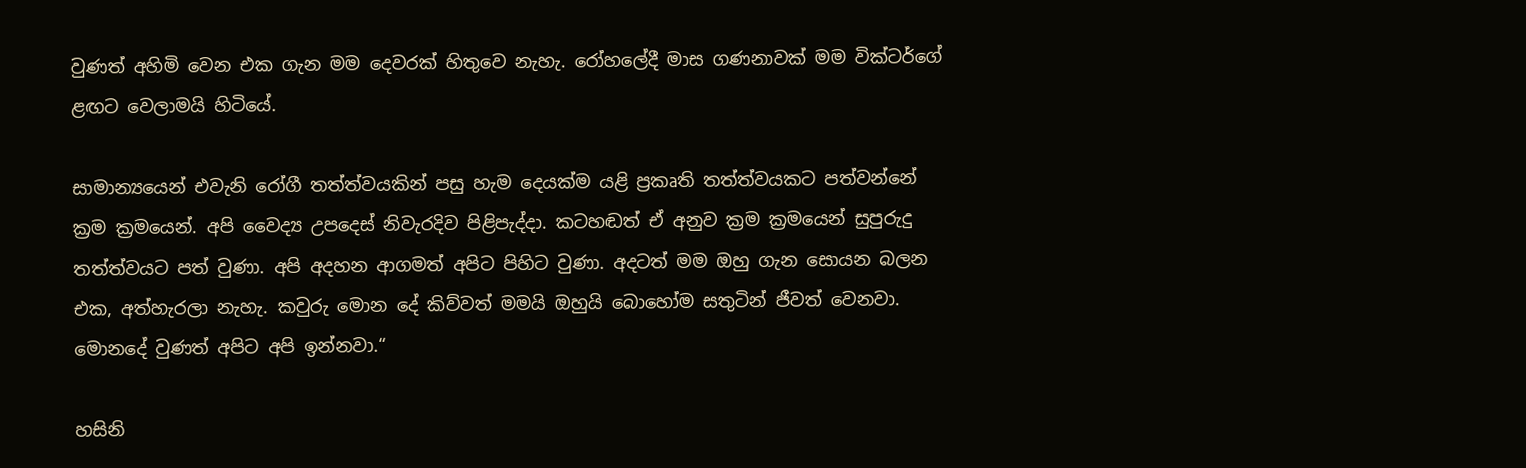වුණත් අහිමි වෙන එක ගැන මම දෙවරක් හිතුවෙ නැහැ. රෝහලේදී මාස ගණනාවක් මම වික්ටර්ගේ ළඟට වෙලාමයි හිටියේ.

සාමාන්‍යයෙන් එවැනි රෝගී තත්ත්වයකින් පසු හැම දෙයක්ම යළි ප්‍රකෘති තත්ත්වයකට පත්වන්නේ ක්‍රම ක්‍රමයෙන්. අපි වෛද්‍ය උපදෙස් නිවැරදිව පිළිපැද්දා. කටහඬත් ඒ අනුව ක්‍රම ක්‍රමයෙන් සුපුරුදු තත්ත්වයට පත් වුණා. අපි අදහන ආගමත් අපිට පිහිට වුණා. අදටත් මම ඔහු ගැන සොයන බලන එක, අත්හැරලා නැහැ. කවුරු මොන දේ කිව්වත් මමයි ඔහුයි බොහෝම සතුටින් ජීවත් වෙනවා. මොනදේ වුණත් අපිට අපි ඉන්නවා.“

හසිනි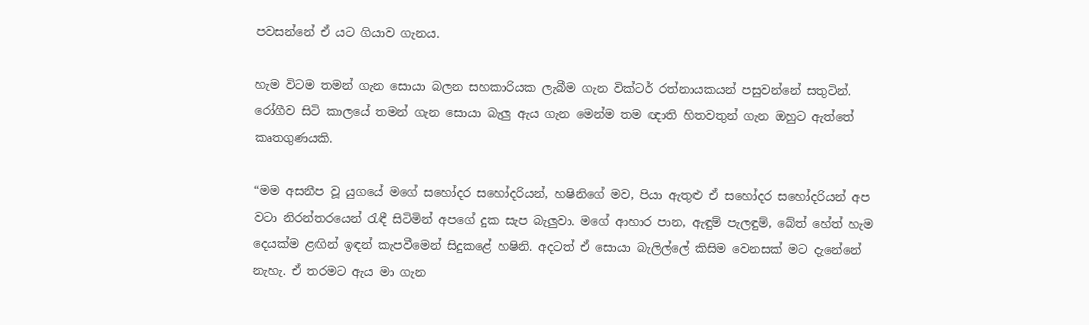පවසන්නේ ඒ යට ගියාව ගැනය.

හැම විටම තමන් ගැන සොයා බලන සහකාරියක ලැබීම ගැන වික්ටර් රත්නායකයන් පසුවන්නේ සතුටින්. රෝගීව සිටි කාලයේ තමන් ගැන සොයා බැලු ඇය ගැන මෙන්ම තම ඥාති හිතවතුන් ගැන ඔහුට ඇත්තේ කෘතගුණයකි.

“මම අසනීප වූ යුගයේ මගේ සහෝදර සහෝදරියන්, හෂිනිගේ මව, පියා ඇතුළු ඒ සහෝදර සහෝදරියන් අප වටා නිරන්තරයෙන් රැඳී සිටිමින් අපගේ දුක සැප බැලුවා. මගේ ආහාර පාන, ඇඳුම් පැලඳුම්, බේත් හේත් හැම දෙයක්ම ළඟින් ඉඳන් කැපවීමෙන් සිදුකළේ හෂිනි. අදටත් ඒ සොයා බැලිල්ලේ කිසිම වෙනසක් මට දැනේනේ නැහැ. ඒ තරමට ඇය මා ගැන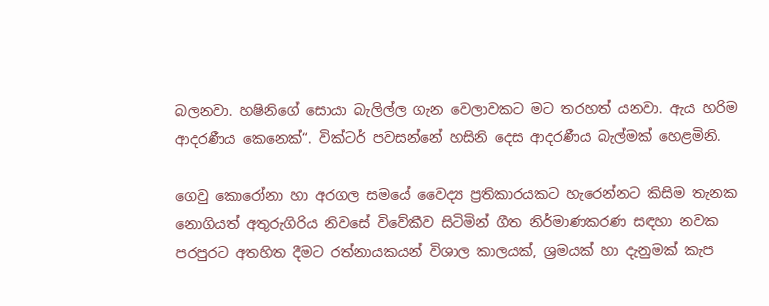බලනවා. හෂිනිගේ සොයා බැලිල්ල ගැන වෙලාවකට මට තරහත් යනවා. ඇය හරිම ආදරණීය කෙනෙක්“. වික්ටර් පවසන්නේ හසිනි දෙස ආදරණීය බැල්මක් හෙළමිනි.

ගෙවු කොරෝනා හා අරගල සමයේ වෛද්‍ය ප්‍රතිකාරයකට හැරෙන්නට කිසිම තැනක නොගියත් අතුරුගිරිය නිවසේ විවේකීව සිටිමින් ගීත නිර්මාණකරණ සඳහා නවක පරපුරට අතහිත දීමට රත්නායකයන් විශාල කාලයක්, ශ්‍රමයක් හා දැනුමක් කැප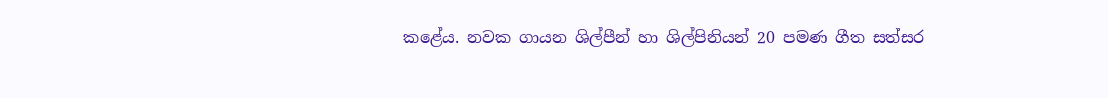කළේය. නවක ගායන ශිල්පීන් හා ශිල්පිනියන් 20 පමණ ගීත සත්සර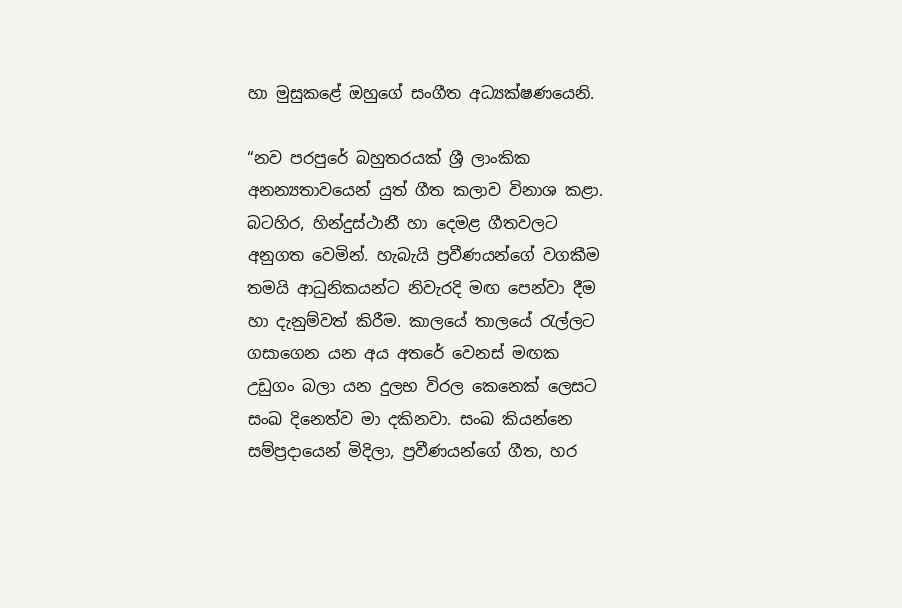හා මුසුකළේ ඔහුගේ සංගීත අධ්‍යක්ෂණයෙනි.

“නව පරපුරේ බහුතරයක් ශ්‍රී ලාංකික අනන්‍යතාවයෙන් යුත් ගීත කලාව විනාශ කළා. බටහිර, හින්දුස්ථානී හා දෙමළ ගීතවලට අනුගත වෙමින්. හැබැයි ප්‍රවීණයන්ගේ වගකීම තමයි ආධුනිකයන්ට නිවැරදි මඟ පෙන්වා දීම හා දැනුම්වත් කිරීම. කාලයේ තාලයේ රැල්ලට ගසාගෙන යන අය අතරේ වෙනස් මඟක උඩුගං බලා යන දුලභ විරල කෙනෙක් ලෙසට සංඛ දිනෙත්ව මා දකිනවා. සංඛ කියන්නෙ සම්ප්‍රදායෙන් මිදිලා, ප්‍රවීණයන්ගේ ගීත, හර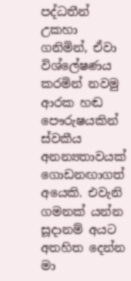පද්ධතීන් උකහා ගනිමින්, ඒවා විශ්ලේෂණය කරමින් නවමු ආරක හඬ පෞරුෂයකින් ස්වකීය අනන්‍යතාවයක් ගොඩනඟාගත් අයෙකි. එවැනි ගමනක් යන්න සූදානම් අයට අතහිත දෙන්න මා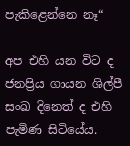පැකිළෙන්නෙ නෑ“

අප එහි යන විට ද ජනප්‍රිය ගායන ශිල්පී සංඛ දිනෙත් ද එහි පැමිණ සිටියේය.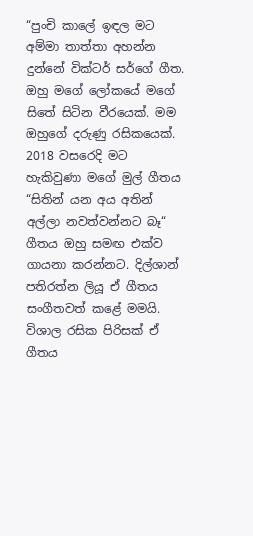“පුංචි කාලේ ඉඳල මට අම්මා තාත්තා අහන්න දුන්නේ වික්ටර් සර්ගේ ගීත. ඔහු මගේ ලෝකයේ මගේ සිතේ සිටින වීරයෙක්. මම ඔහුගේ දරුණු රසිකයෙක්. 2018 වසරෙදි මට හැකිවුණා මගේ මුල් ගීතය “සිතින් යන අය අතින් අල්ලා නවත්වන්නට බෑ“ ගීතය ඔහු සමඟ එක්ව ගායනා කරන්නට. දිල්ශාන් පතිරත්න ලියූ ඒ ගීතය සංගීතවත් කළේ මමයි. විශාල රසික පිරිසක් ඒ ගීතය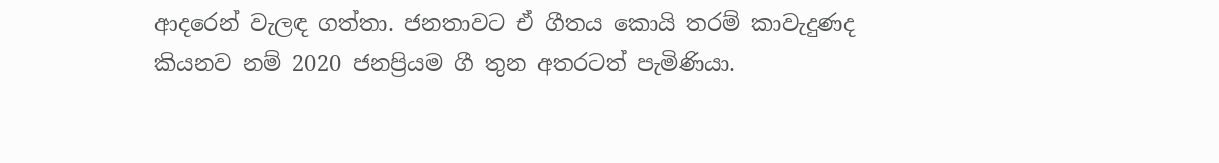ආදරෙන් වැලඳ ගත්තා. ජනතාවට ඒ ගීතය කොයි තරම් කාවැදුණද කියනව නම් 2020 ජනප්‍රියම ගී තුන අතරටත් පැමිණියා.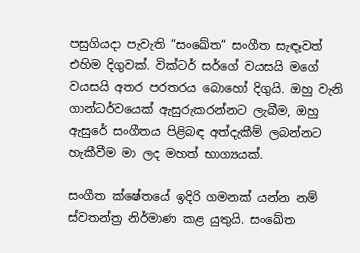පසුගියදා පැවැති “සංඛේත“ සංගීත සැඳෑවත් එහිම දිගුවක්. වික්ටර් සර්ගේ වයසයි මගේ වයසයි අතර පරතරය බොහෝ දිගුයි. ඔහු වැනි ගාන්ධර්වයෙක් ඇසුරුකරන්නට ලැබීම, ඔහු ඇසුරේ සංගීතය පිළිබඳ අත්දැකීම් ලබන්නට හැකීවීම මා ලද මහත් භාග්‍යයක්.

සංගීත ක්ෂේතයේ ඉදිරි ගමනක් යන්න නම් ස්වතන්ත්‍ර නිර්මාණ කළ යුතුයි. සංඛේත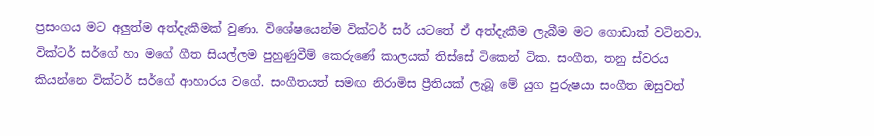ප්‍රසංගය මට අලුත්ම අත්දැකීමක් වුණා. විශේෂයෙන්ම වික්ටර් සර් යටතේ ඒ අත්දැකීම ලැබීම මට ගොඩාක් වටිනවා. වික්ටර් සර්ගේ හා මගේ ගීත සියල්ලම පුහුණුවීම් කෙරුණේ කාලයක් තිස්සේ ටිකෙන් ටික. සංගීත, තනු ස්වරය කියන්නෙ වික්ටර් සර්ගේ ආහාරය වගේ. සංගීතයත් සමඟ නිරාමිස ප්‍රීතියක් ලැබූ මේ යුග පුරුෂයා සංගීත ඔසුවත්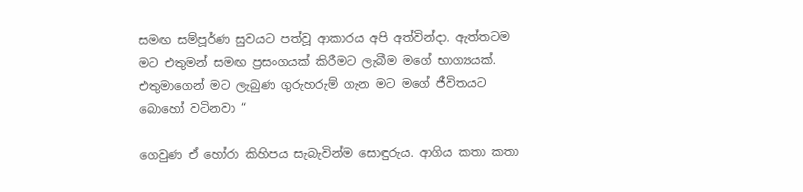සමඟ සම්පූර්ණ සුවයට පත්වූ ආකාරය අපි අත්වින්දා. ඇත්තටම මට එතුමන් සමඟ ප්‍රසංගයක් කිරීමට ලැබීම මගේ භාග්‍යයක්. එතුමාගෙන් මට ලැබුණ ගුරුහරුම් ගැන මට මගේ ජීවිතයට බොහෝ වටිනවා “

ගෙවුණ ඒ හෝරා කිහිපය සැබැවින්ම සොඳුරුය. ආගිය කතා කතා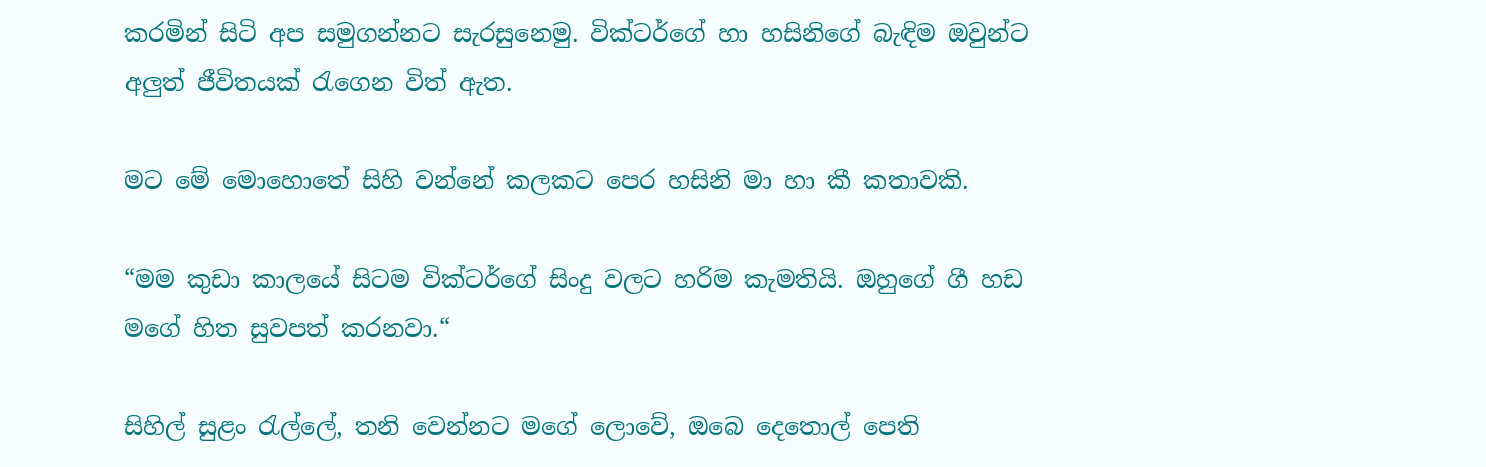කරමින් සිටි අප සමුගන්නට සැරසුනෙමු. වික්ටර්ගේ හා හසිනිගේ බැඳිම ඔවුන්ට අලුත් ජීවිතයක් රැගෙන විත් ඇත.

මට මේ මොහොතේ සිහි වන්නේ කලකට පෙර හසිනි මා හා කී කතාවකි.

“මම කුඩා කාලයේ සිටම වික්ටර්ගේ සිංදු වලට හරිම කැමතියි. ඔහුගේ ගී හඩ මගේ හිත සුවපත් කරනවා.“

සිහිල් සුළං රැල්ලේ, තනි වෙන්නට මගේ ලොවේ, ඔබෙ දෙතොල් පෙති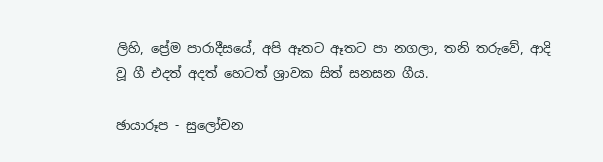ලිහි, ප්‍රේම පාරාදීසයේ, අපි ඈතට ඈතට පා නගලා, තනි තරුවේ, ආදි වූ ගී එදත් අදත් හෙටත් ශ්‍රාවක සිත් සනසන ගීය.

ඡායාරූප - සුලෝචන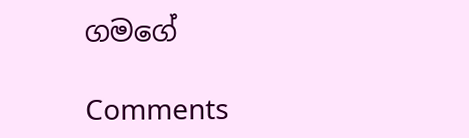ගමගේ

Comments